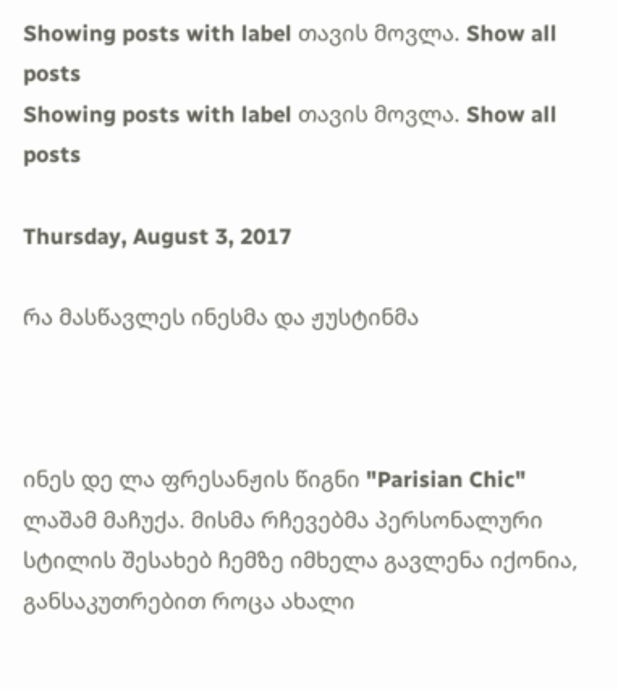Showing posts with label თავის მოვლა. Show all posts
Showing posts with label თავის მოვლა. Show all posts

Thursday, August 3, 2017

რა მასწავლეს ინესმა და ჟუსტინმა



ინეს დე ლა ფრესანჟის წიგნი "Parisian Chic" ლაშამ მაჩუქა. მისმა რჩევებმა პერსონალური სტილის შესახებ ჩემზე იმხელა გავლენა იქონია, განსაკუთრებით როცა ახალი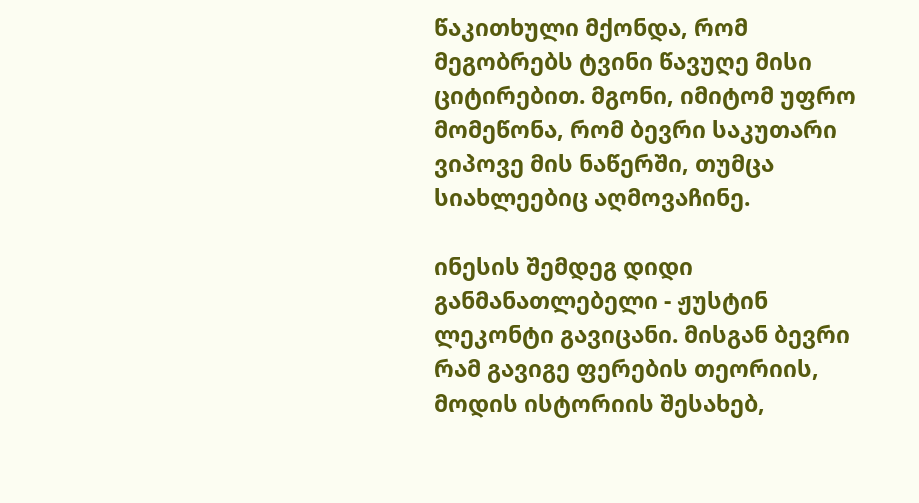წაკითხული მქონდა, რომ მეგობრებს ტვინი წავუღე მისი ციტირებით. მგონი, იმიტომ უფრო მომეწონა, რომ ბევრი საკუთარი ვიპოვე მის ნაწერში, თუმცა სიახლეებიც აღმოვაჩინე.

ინესის შემდეგ დიდი განმანათლებელი - ჟუსტინ ლეკონტი გავიცანი. მისგან ბევრი რამ გავიგე ფერების თეორიის, მოდის ისტორიის შესახებ,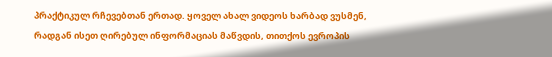პრაქტიკულ რჩევებთან ერთად. ყოველ ახალ ვიდეოს ხარბად ვუსმენ, რადგან ისეთ ღირებულ ინფორმაციას მაწვდის, თითქოს ევროპის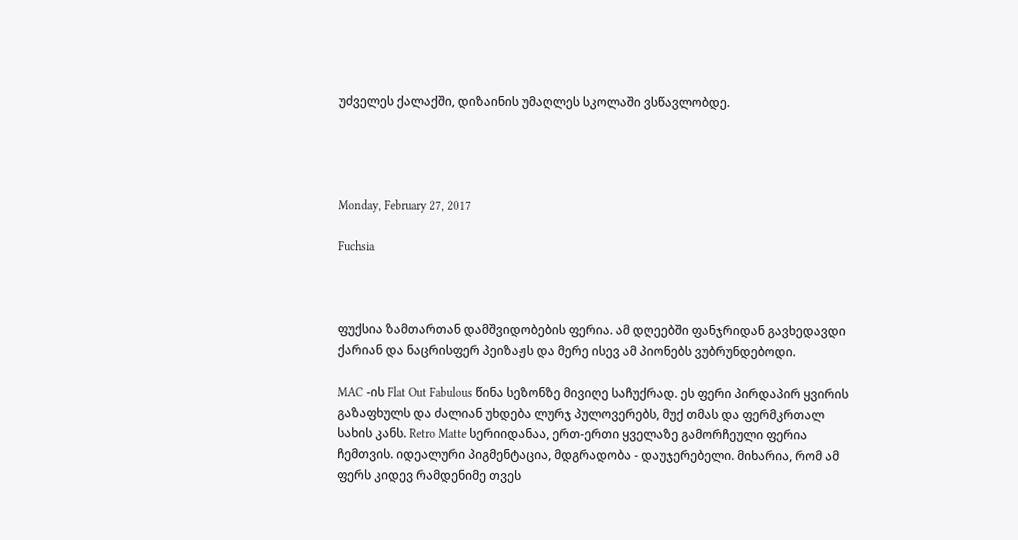უძველეს ქალაქში, დიზაინის უმაღლეს სკოლაში ვსწავლობდე.




Monday, February 27, 2017

Fuchsia



ფუქსია ზამთართან დამშვიდობების ფერია. ამ დღეებში ფანჯრიდან გავხედავდი ქარიან და ნაცრისფერ პეიზაჟს და მერე ისევ ამ პიონებს ვუბრუნდებოდი.

MAC -ის Flat Out Fabulous წინა სეზონზე მივიღე საჩუქრად. ეს ფერი პირდაპირ ყვირის გაზაფხულს და ძალიან უხდება ლურჯ პულოვერებს, მუქ თმას და ფერმკრთალ სახის კანს. Retro Matte სერიიდანაა, ერთ-ერთი ყველაზე გამორჩეული ფერია ჩემთვის. იდეალური პიგმენტაცია, მდგრადობა - დაუჯერებელი. მიხარია, რომ ამ ფერს კიდევ რამდენიმე თვეს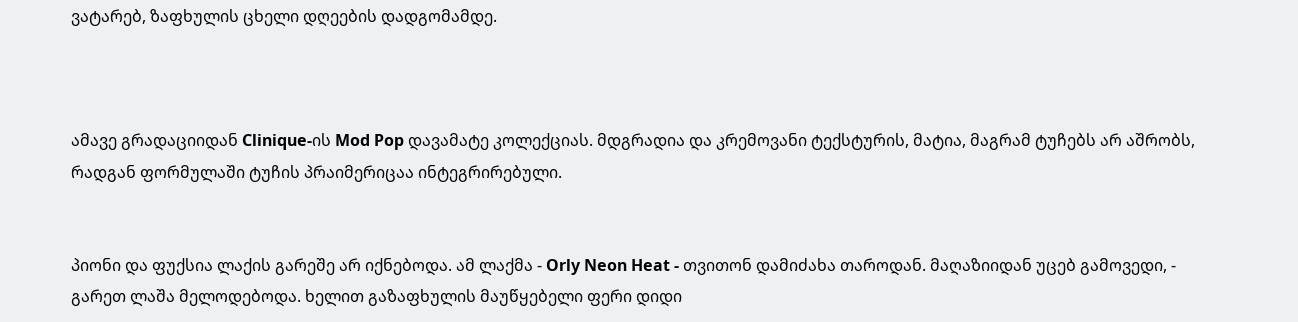ვატარებ, ზაფხულის ცხელი დღეების დადგომამდე.



ამავე გრადაციიდან Clinique-ის Mod Pop დავამატე კოლექციას. მდგრადია და კრემოვანი ტექსტურის, მატია, მაგრამ ტუჩებს არ აშრობს, რადგან ფორმულაში ტუჩის პრაიმერიცაა ინტეგრირებული.


პიონი და ფუქსია ლაქის გარეშე არ იქნებოდა. ამ ლაქმა - Orly Neon Heat - თვითონ დამიძახა თაროდან. მაღაზიიდან უცებ გამოვედი, - გარეთ ლაშა მელოდებოდა. ხელით გაზაფხულის მაუწყებელი ფერი დიდი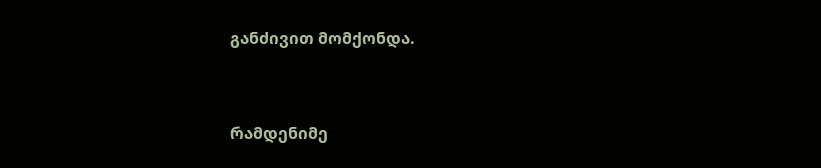განძივით მომქონდა.


რამდენიმე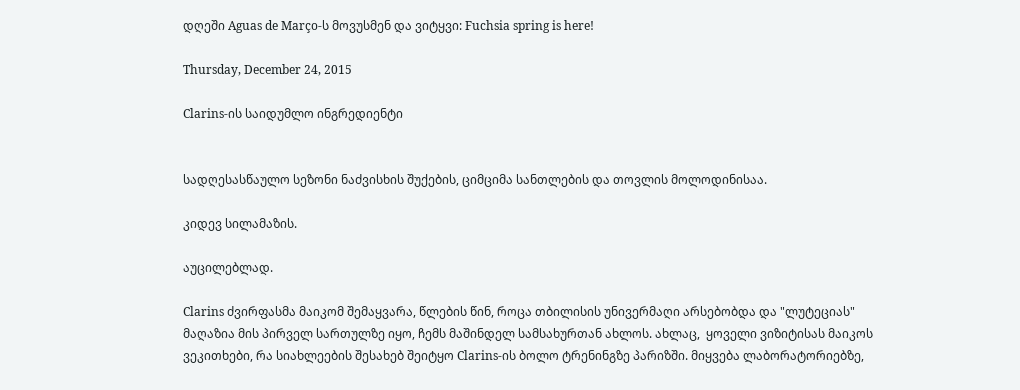დღეში Aguas de Março-ს მოვუსმენ და ვიტყვი: Fuchsia spring is here!

Thursday, December 24, 2015

Clarins-ის საიდუმლო ინგრედიენტი


სადღესასწაულო სეზონი ნაძვისხის შუქების, ციმციმა სანთლების და თოვლის მოლოდინისაა.

კიდევ სილამაზის.

აუცილებლად.

Clarins ძვირფასმა მაიკომ შემაყვარა, წლების წინ, როცა თბილისის უნივერმაღი არსებობდა და "ლუტეციას" მაღაზია მის პირველ სართულზე იყო, ჩემს მაშინდელ სამსახურთან ახლოს. ახლაც,  ყოველი ვიზიტისას მაიკოს ვეკითხები, რა სიახლეების შესახებ შეიტყო Clarins-ის ბოლო ტრენინგზე პარიზში. მიყვება ლაბორატორიებზე,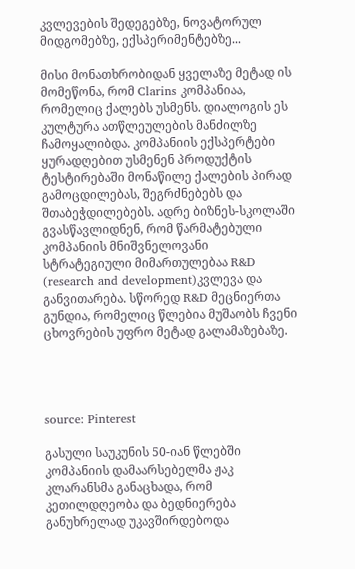კვლევების შედეგებზე, ნოვატორულ მიდგომებზე, ექსპერიმენტებზე...

მისი მონათხრობიდან ყველაზე მეტად ის მომეწონა, რომ Clarins კომპანიაა, რომელიც ქალებს უსმენს. დიალოგის ეს კულტურა ათწლეულების მანძილზე ჩამოყალიბდა. კომპანიის ექსპერტები ყურადღებით უსმენენ პროდუქტის ტესტირებაში მონაწილე ქალების პირად გამოცდილებას, შეგრძნებებს და შთაბეჭდილებებს. ადრე ბიზნეს-სკოლაში გვასწავლიდნენ, რომ წარმატებული კომპანიის მნიშვნელოვანი სტრატეგიული მიმართულებაა R&D (research and development)კვლევა და განვითარება. სწორედ R&D მეცნიერთა გუნდია, რომელიც წლებია მუშაობს ჩვენი ცხოვრების უფრო მეტად გალამაზებაზე.




source: Pinterest

გასული საუკუნის 50-იან წლებში კომპანიის დამაარსებელმა ჟაკ კლარანსმა განაცხადა, რომ კეთილდღეობა და ბედნიერება განუხრელად უკავშირდებოდა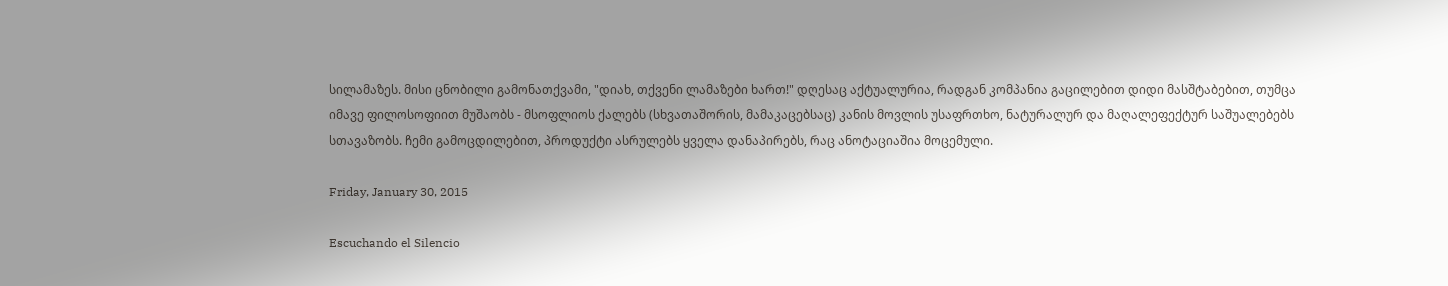სილამაზეს. მისი ცნობილი გამონათქვამი, "დიახ, თქვენი ლამაზები ხართ!" დღესაც აქტუალურია, რადგან კომპანია გაცილებით დიდი მასშტაბებით, თუმცა იმავე ფილოსოფიით მუშაობს - მსოფლიოს ქალებს (სხვათაშორის, მამაკაცებსაც) კანის მოვლის უსაფრთხო, ნატურალურ და მაღალეფექტურ საშუალებებს სთავაზობს. ჩემი გამოცდილებით, პროდუქტი ასრულებს ყველა დანაპირებს, რაც ანოტაციაშია მოცემული.

Friday, January 30, 2015

Escuchando el Silencio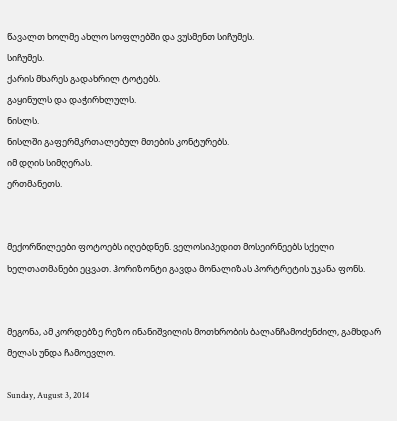წავალთ ხოლმე ახლო სოფლებში და ვუსმენთ სიჩუმეს.
სიჩუმეს.
ქარის მხარეს გადახრილ ტოტებს.
გაყინულს და დაჭირხლულს.
ნისლს.
ნისლში გაფერმკრთალებულ მთების კონტურებს.
იმ დღის სიმღერას.
ერთმანეთს.


მექორწილეები ფოტოებს იღებდნენ. ველოსიპედით მოსეირნეებს სქელი ხელთათმანები ეცვათ. ჰორიზონტი გავდა მონალიზას პორტრეტის უკანა ფონს.


მეგონა, ამ კორდებზე რეზო ინანიშვილის მოთხრობის ბალანჩამოძენძილ, გამხდარ მელას უნდა ჩამოევლო.

Sunday, August 3, 2014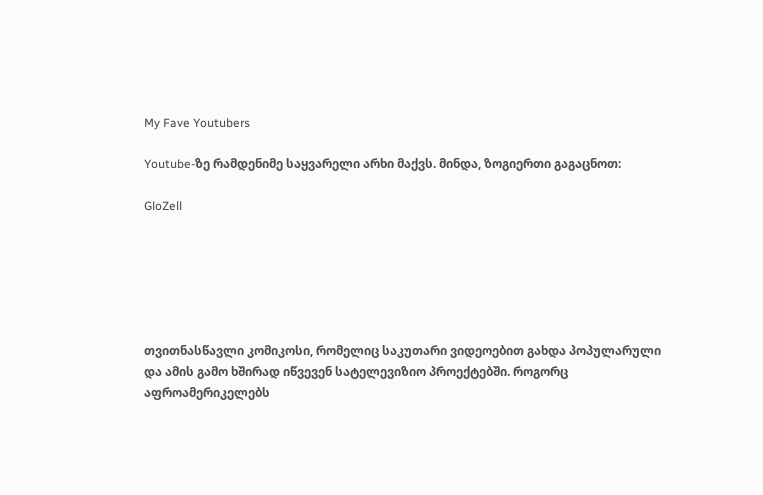My Fave Youtubers

Youtube-ზე რამდენიმე საყვარელი არხი მაქვს. მინდა, ზოგიერთი გაგაცნოთ:

GloZell






თვითნასწავლი კომიკოსი, რომელიც საკუთარი ვიდეოებით გახდა პოპულარული და ამის გამო ხშირად იწვევენ სატელევიზიო პროექტებში. როგორც აფროამერიკელებს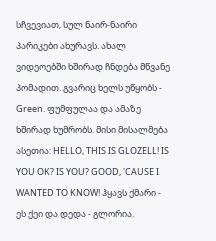სჩვევიათ, სულ ნაირ-ნაირი პარიკები ახურავს. ახალ ვიდეოებში ხშირად ჩნდება მწვანე პომადით. გვარიც ხელს უწყობს - Green. ფუმფულაა და ამაზე ხშირად ხუმრობს. მისი მისალმება ასეთია: HELLO, THIS IS GLOZELL! IS YOU OK? IS YOU? GOOD, 'CAUSE I WANTED TO KNOW! ჰყავს ქმარი - ეს ქეი და დედა - გლორია.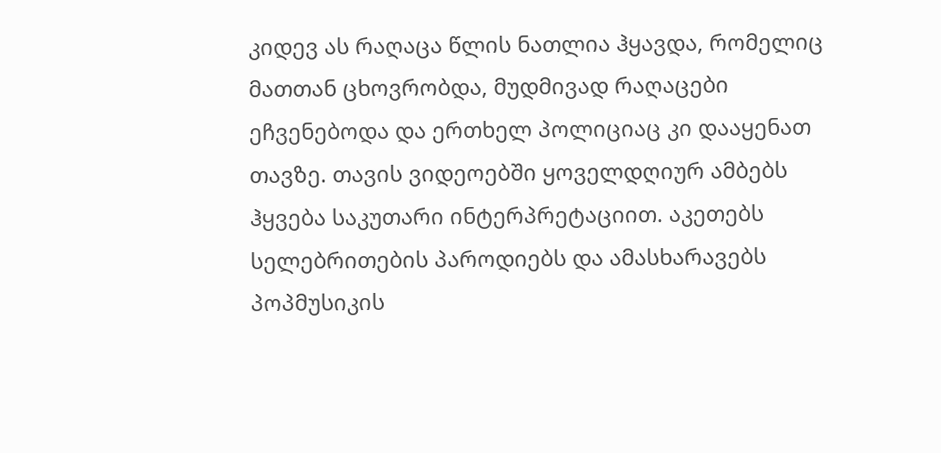კიდევ ას რაღაცა წლის ნათლია ჰყავდა, რომელიც მათთან ცხოვრობდა, მუდმივად რაღაცები ეჩვენებოდა და ერთხელ პოლიციაც კი დააყენათ თავზე. თავის ვიდეოებში ყოველდღიურ ამბებს ჰყვება საკუთარი ინტერპრეტაციით. აკეთებს სელებრითების პაროდიებს და ამასხარავებს პოპმუსიკის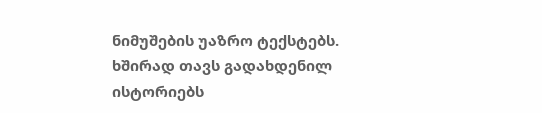ნიმუშების უაზრო ტექსტებს. ხშირად თავს გადახდენილ ისტორიებს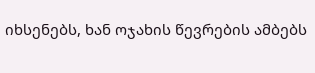იხსენებს, ხან ოჯახის წევრების ამბებს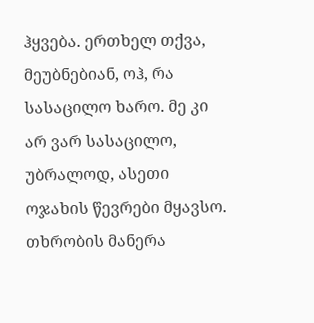ჰყვება. ერთხელ თქვა, მეუბნებიან, ოჰ, რა სასაცილო ხარო. მე კი არ ვარ სასაცილო, უბრალოდ, ასეთი ოჯახის წევრები მყავსო. თხრობის მანერა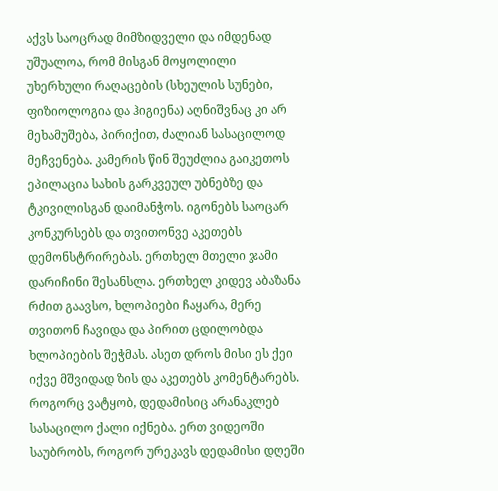აქვს საოცრად მიმზიდველი და იმდენად უშუალოა, რომ მისგან მოყოლილი უხერხული რაღაცების (სხეულის სუნები, ფიზიოლოგია და ჰიგიენა) აღნიშვნაც კი არ მეხამუშება, პირიქით, ძალიან სასაცილოდ მეჩვენება. კამერის წინ შეუძლია გაიკეთოს ეპილაცია სახის გარკვეულ უბნებზე და ტკივილისგან დაიმანჭოს. იგონებს საოცარ კონკურსებს და თვითონვე აკეთებს დემონსტრირებას. ერთხელ მთელი ჯამი დარიჩინი შესანსლა. ერთხელ კიდევ აბაზანა რძით გაავსო, ხლოპიები ჩაყარა, მერე თვითონ ჩავიდა და პირით ცდილობდა ხლოპიების შეჭმას. ასეთ დროს მისი ეს ქეი იქვე მშვიდად ზის და აკეთებს კომენტარებს. როგორც ვატყობ, დედამისიც არანაკლებ სასაცილო ქალი იქნება. ერთ ვიდეოში საუბრობს, როგორ ურეკავს დედამისი დღეში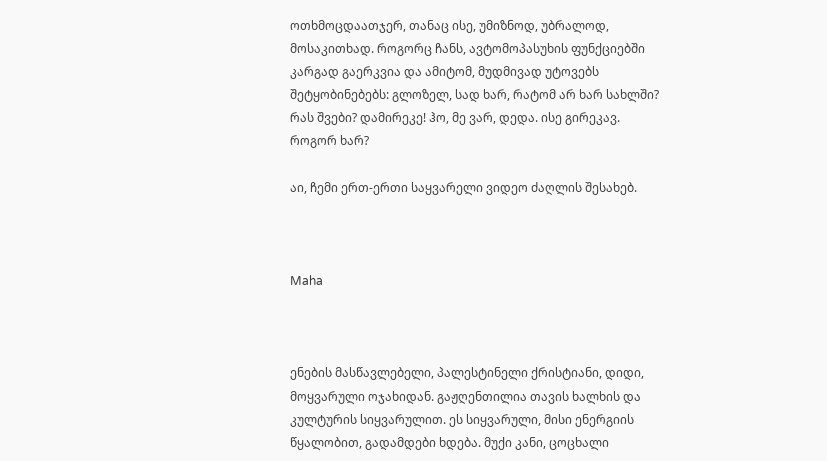ოთხმოცდაათჯერ, თანაც ისე, უმიზნოდ, უბრალოდ, მოსაკითხად. როგორც ჩანს, ავტომოპასუხის ფუნქციებში კარგად გაერკვია და ამიტომ, მუდმივად უტოვებს შეტყობინებებს: გლოზელ, სად ხარ, რატომ არ ხარ სახლში? რას შვები? დამირეკე! ჰო, მე ვარ, დედა. ისე გირეკავ. როგორ ხარ?

აი, ჩემი ერთ-ერთი საყვარელი ვიდეო ძაღლის შესახებ.



Maha



ენების მასწავლებელი, პალესტინელი ქრისტიანი, დიდი, მოყვარული ოჯახიდან. გაჟღენთილია თავის ხალხის და კულტურის სიყვარულით. ეს სიყვარული, მისი ენერგიის წყალობით, გადამდები ხდება. მუქი კანი, ცოცხალი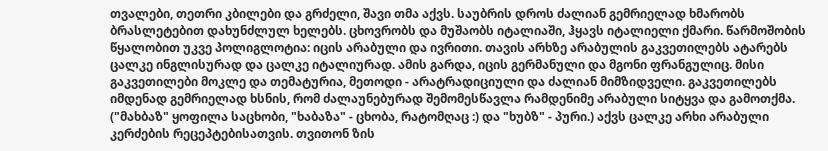თვალები, თეთრი კბილები და გრძელი, შავი თმა აქვს. საუბრის დროს ძალიან გემრიელად ხმარობს ბრასლეტებით დახუნძლულ ხელებს. ცხოვრობს და მუშაობს იტალიაში, ჰყავს იტალიელი ქმარი. წარმოშობის წყალობით უკვე პოლიგლოტია: იცის არაბული და ივრითი. თავის არხზე არაბულის გაკვეთილებს ატარებს ცალკე ინგლისურად და ცალკე იტალიურად. ამის გარდა, იცის გერმანული და მგონი ფრანგულიც. მისი გაკვეთილები მოკლე და თემატურია, მეთოდი - არატრადიციული და ძალიან მიმზიდველი. გაკვეთილებს იმდენად გემრიელად ხსნის, რომ ძალაუნებურად შემომესწავლა რამდენიმე არაბული სიტყვა და გამოთქმა. ("მახბაზ" ყოფილა საცხობი, "ხაბაზა" - ცხობა, რატომღაც :) და "ხუბზ" - პური.) აქვს ცალკე არხი არაბული კერძების რეცეპტებისათვის. თვითონ ზის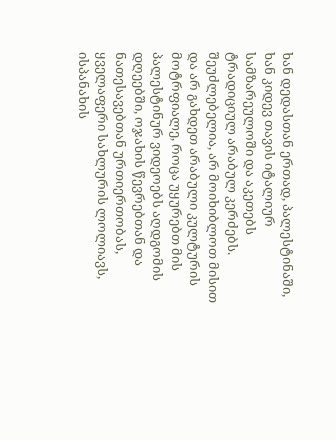ხან დედასთან ერთად, პალესტინაში, ხან კიდევ თავის იტალიურ სამზარეულოში და აკეთებს ტრადიციულ არაბულ კერძებს. შეუძლებელია, არ მოიხიბლოთ მისით და არ გახდეთ არაბული კულტურის მოტრფიალე, როცა უყურებთ მის პალესტინურ ვიდეოებს აღდგომის დღეებში, ოჯახის წევრებთან და ნათესავებთან ურთიერთობას, ყველაფერი სახლურის ლოლიავს, ისპანახის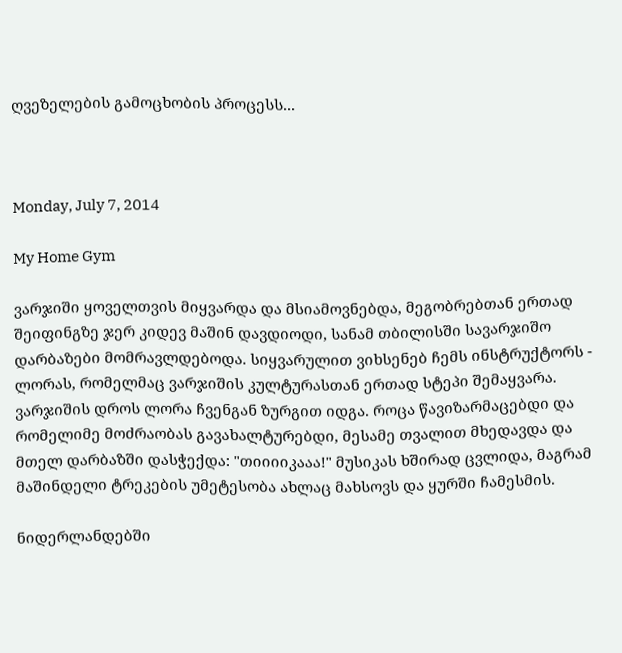ღვეზელების გამოცხობის პროცესს...



Monday, July 7, 2014

My Home Gym

ვარჯიში ყოველთვის მიყვარდა და მსიამოვნებდა, მეგობრებთან ერთად შეიფინგზე ჯერ კიდევ მაშინ დავდიოდი, სანამ თბილისში სავარჯიშო დარბაზები მომრავლდებოდა. სიყვარულით ვიხსენებ ჩემს ინსტრუქტორს - ლორას, რომელმაც ვარჯიშის კულტურასთან ერთად სტეპი შემაყვარა. ვარჯიშის დროს ლორა ჩვენგან ზურგით იდგა. როცა წავიზარმაცებდი და რომელიმე მოძრაობას გავახალტურებდი, მესამე თვალით მხედავდა და მთელ დარბაზში დასჭექდა: "თიიიიკააა!" მუსიკას ხშირად ცვლიდა, მაგრამ მაშინდელი ტრეკების უმეტესობა ახლაც მახსოვს და ყურში ჩამესმის.

ნიდერლანდებში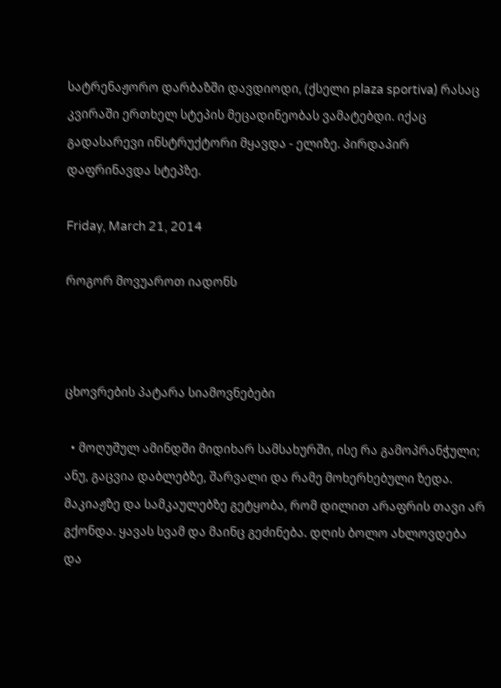სატრენაჟორო დარბაზში დავდიოდი, (ქსელი plaza sportiva) რასაც კვირაში ერთხელ სტეპის მეცადინეობას ვამატებდი. იქაც გადასარევი ინსტრუქტორი მყავდა - ელიზე. პირდაპირ დაფრინავდა სტეპზე.

Friday, March 21, 2014

როგორ მოვუაროთ იადონს



ცხოვრების პატარა სიამოვნებები

  • მოღუშულ ამინდში მიდიხარ სამსახურში, ისე რა გამოპრანჭული; ანუ, გაცვია დაბლებზე, შარვალი და რამე მოხერხებული ზედა. მაკიაჟზე და სამკაულებზე გეტყობა, რომ დილით არაფრის თავი არ გქონდა. ყავას სვამ და მაინც გეძინება. დღის ბოლო ახლოვდება და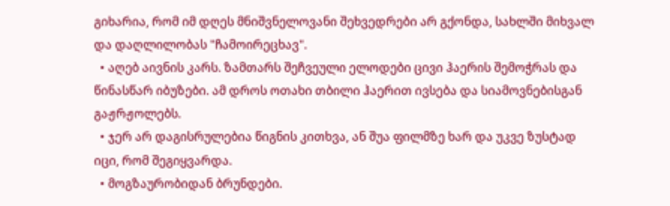გიხარია, რომ იმ დღეს მნიშვნელოვანი შეხვედრები არ გქონდა, სახლში მიხვალ და დაღლილობას "ჩამოირეცხავ".
  • აღებ აივნის კარს. ზამთარს შეჩვეული ელოდები ცივი ჰაერის შემოჭრას და წინასწარ იბუზები. ამ დროს ოთახი თბილი ჰაერით ივსება და სიამოვნებისგან გაჟრჟოლებს.
  • ჯერ არ დაგისრულებია წიგნის კითხვა, ან შუა ფილმზე ხარ და უკვე ზუსტად იცი, რომ შეგიყვარდა.
  • მოგზაურობიდან ბრუნდები.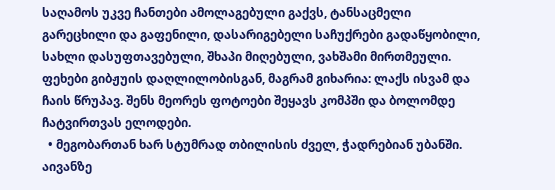საღამოს უკვე ჩანთები ამოლაგებული გაქვს, ტანსაცმელი გარეცხილი და გაფენილი, დასარიგებელი საჩუქრები გადაწყობილი, სახლი დასუფთავებული, შხაპი მიღებული, ვახშამი მირთმეული. ფეხები გიბჟუის დაღლილობისგან, მაგრამ გიხარია: ლაქს ისვამ და ჩაის წრუპავ. შენს მეორეს ფოტოები შეყავს კომპში და ბოლომდე ჩატვირთვას ელოდები.
  • მეგობართან ხარ სტუმრად თბილისის ძველ, ჭადრებიან უბანში. აივანზე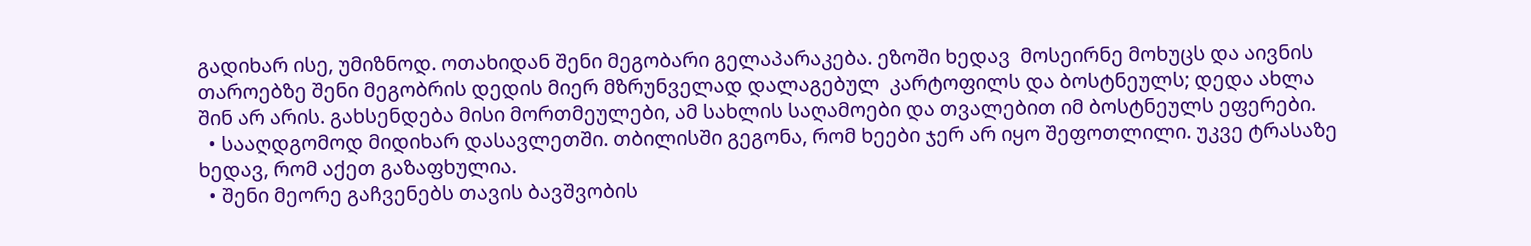გადიხარ ისე, უმიზნოდ. ოთახიდან შენი მეგობარი გელაპარაკება. ეზოში ხედავ  მოსეირნე მოხუცს და აივნის თაროებზე შენი მეგობრის დედის მიერ მზრუნველად დალაგებულ  კარტოფილს და ბოსტნეულს; დედა ახლა შინ არ არის. გახსენდება მისი მორთმეულები, ამ სახლის საღამოები და თვალებით იმ ბოსტნეულს ეფერები.
  • სააღდგომოდ მიდიხარ დასავლეთში. თბილისში გეგონა, რომ ხეები ჯერ არ იყო შეფოთლილი. უკვე ტრასაზე ხედავ, რომ აქეთ გაზაფხულია.
  • შენი მეორე გაჩვენებს თავის ბავშვობის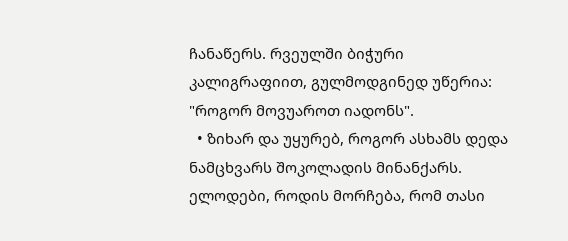ჩანაწერს. რვეულში ბიჭური კალიგრაფიით, გულმოდგინედ უწერია: "როგორ მოვუაროთ იადონს".
  • ზიხარ და უყურებ, როგორ ასხამს დედა ნამცხვარს შოკოლადის მინანქარს. ელოდები, როდის მორჩება, რომ თასი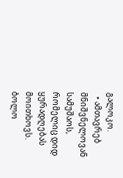გალოკო.
  • ამთავრებ მნიშვნელოვან სამუშაოს, რომელიც დიდ ყურადღებას მოითხოვს. ბოლო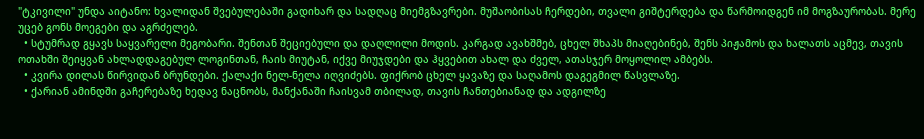"ტკივილი" უნდა აიტანო: ხვალიდან შვებულებაში გადიხარ და სადღაც მიემგზავრები. მუშაობისას ჩერდები, თვალი გიშტერდება და წარმოიდგენ იმ მოგზაურობას. მერე უცებ გონს მოეგები და აგრძელებ.
  • სტუმრად გყავს საყვარელი მეგობარი. შენთან შეციებული და დაღლილი მოდის. კარგად ავახშმებ, ცხელ შხაპს მიაღებინებ, შენს პიჟამოს და ხალათს აცმევ, თავის ოთახში შეიყვან ახლადდაგებულ ლოგინთან, ჩაის მიუტან, იქვე მიუჯდები და ჰყვებით ახალ და ძველ, ათასჯერ მოყოლილ ამბებს.
  • კვირა დილას წირვიდან ბრუნდები. ქალაქი ნელ-ნელა იღვიძებს. ფიქრობ ცხელ ყავაზე და საღამოს დაგეგმილ წასვლაზე.
  • ქარიან ამინდში გაჩერებაზე ხედავ ნაცნობს, მანქანაში ჩაისვამ თბილად, თავის ჩანთებიანად და ადგილზე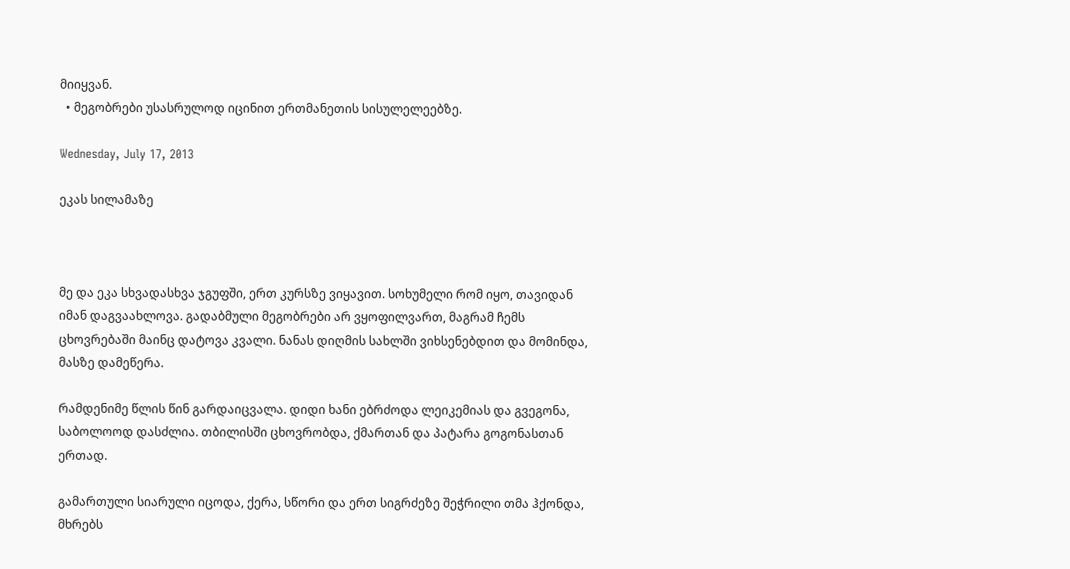მიიყვან.
  • მეგობრები უსასრულოდ იცინით ერთმანეთის სისულელეებზე.

Wednesday, July 17, 2013

ეკას სილამაზე



მე და ეკა სხვადასხვა ჯგუფში, ერთ კურსზე ვიყავით. სოხუმელი რომ იყო, თავიდან იმან დაგვაახლოვა. გადაბმული მეგობრები არ ვყოფილვართ, მაგრამ ჩემს ცხოვრებაში მაინც დატოვა კვალი. ნანას დიღმის სახლში ვიხსენებდით და მომინდა, მასზე დამეწერა.

რამდენიმე წლის წინ გარდაიცვალა. დიდი ხანი ებრძოდა ლეიკემიას და გვეგონა, საბოლოოდ დასძლია. თბილისში ცხოვრობდა, ქმართან და პატარა გოგონასთან ერთად.

გამართული სიარული იცოდა, ქერა, სწორი და ერთ სიგრძეზე შეჭრილი თმა ჰქონდა, მხრებს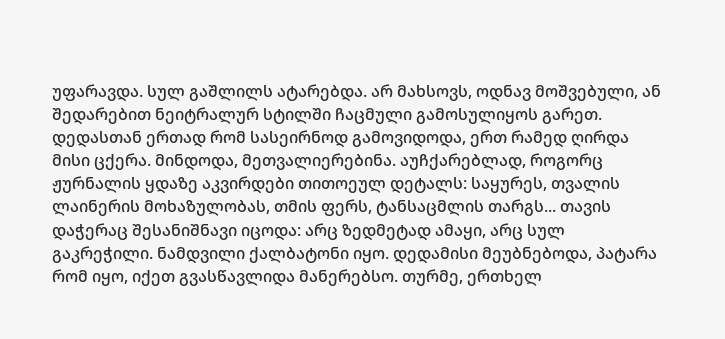უფარავდა. სულ გაშლილს ატარებდა. არ მახსოვს, ოდნავ მოშვებული, ან შედარებით ნეიტრალურ სტილში ჩაცმული გამოსულიყოს გარეთ. დედასთან ერთად რომ სასეირნოდ გამოვიდოდა, ერთ რამედ ღირდა მისი ცქერა. მინდოდა, მეთვალიერებინა. აუჩქარებლად, როგორც ჟურნალის ყდაზე აკვირდები თითოეულ დეტალს: საყურეს, თვალის ლაინერის მოხაზულობას, თმის ფერს, ტანსაცმლის თარგს... თავის დაჭერაც შესანიშნავი იცოდა: არც ზედმეტად ამაყი, არც სულ გაკრეჭილი. ნამდვილი ქალბატონი იყო. დედამისი მეუბნებოდა, პატარა რომ იყო, იქეთ გვასწავლიდა მანერებსო. თურმე, ერთხელ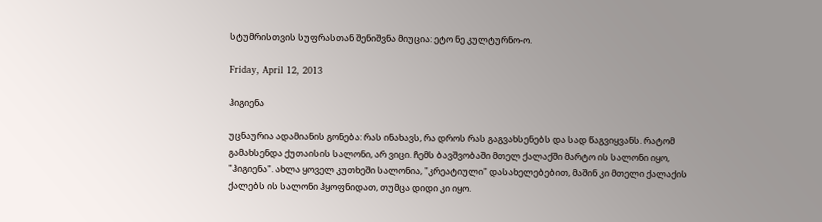სტუმრისთვის სუფრასთან შენიშვნა მიუცია: ეტო ნე კულტურნო-ო.

Friday, April 12, 2013

ჰიგიენა

უცნაურია ადამიანის გონება: რას ინახავს, რა დროს რას გაგვახსენებს და სად წაგვიყვანს. რატომ გამახსენდა ქუთაისის სალონი, არ ვიცი. ჩემს ბავშვობაში მთელ ქალაქში მარტო ის სალონი იყო, "ჰიგიენა". ახლა ყოველ კუთხეში სალონია, "კრეატიული" დასახელებებით, მაშინ კი მთელი ქალაქის ქალებს ის სალონი ჰყოფნიდათ, თუმცა დიდი კი იყო.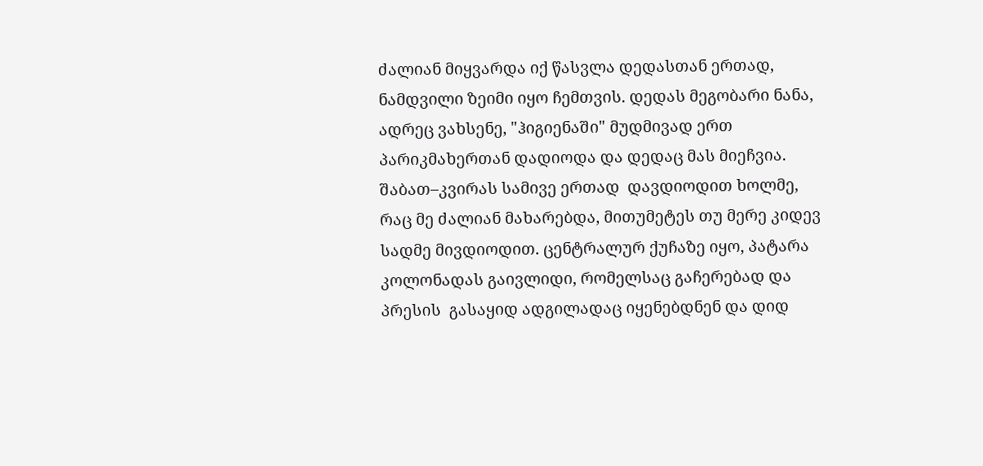ძალიან მიყვარდა იქ წასვლა დედასთან ერთად, ნამდვილი ზეიმი იყო ჩემთვის. დედას მეგობარი ნანა, ადრეც ვახსენე, "ჰიგიენაში" მუდმივად ერთ პარიკმახერთან დადიოდა და დედაც მას მიეჩვია. შაბათ–კვირას სამივე ერთად  დავდიოდით ხოლმე, რაც მე ძალიან მახარებდა, მითუმეტეს თუ მერე კიდევ სადმე მივდიოდით. ცენტრალურ ქუჩაზე იყო, პატარა კოლონადას გაივლიდი, რომელსაც გაჩერებად და პრესის  გასაყიდ ადგილადაც იყენებდნენ და დიდ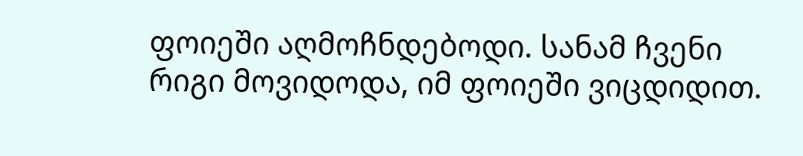ფოიეში აღმოჩნდებოდი. სანამ ჩვენი რიგი მოვიდოდა, იმ ფოიეში ვიცდიდით.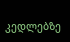კედლებზე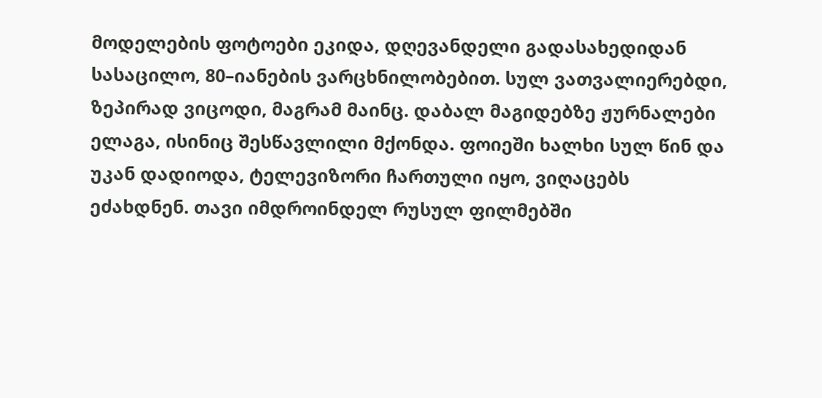მოდელების ფოტოები ეკიდა, დღევანდელი გადასახედიდან სასაცილო, 80–იანების ვარცხნილობებით. სულ ვათვალიერებდი, ზეპირად ვიცოდი, მაგრამ მაინც. დაბალ მაგიდებზე ჟურნალები ელაგა, ისინიც შესწავლილი მქონდა. ფოიეში ხალხი სულ წინ და უკან დადიოდა, ტელევიზორი ჩართული იყო, ვიღაცებს ეძახდნენ. თავი იმდროინდელ რუსულ ფილმებში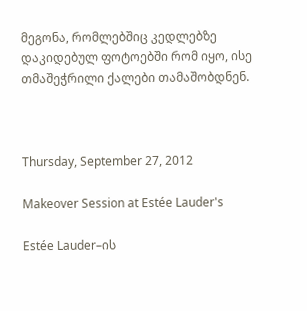მეგონა, რომლებშიც კედლებზე დაკიდებულ ფოტოებში რომ იყო, ისე თმაშეჭრილი ქალები თამაშობდნენ.



Thursday, September 27, 2012

Makeover Session at Estée Lauder's

Estée Lauder–ის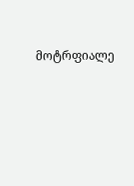მოტრფიალე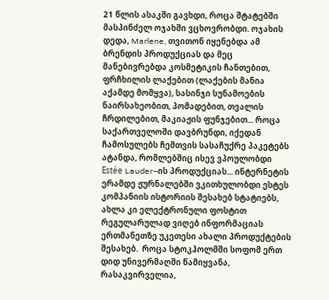21 წლის ასაკში გავხდი, როცა შტატებში მასპინძელ ოჯახში ვცხოვრობდი. ოჯახის დედა, Marlene, თვითონ იყენებდა ამ ბრენდის პროდუქციას და მეც მანებივრებდა კოსმეტიკის ჩანთებით, ფრჩხილის ლაქებით (ლაქების მანია აქამდე მომყვა), სასინჯი სუნამოების ნაირსახეობით, პომადებით, თვალის ჩრდილებით, მაკიაჟის ფუნჯებით... როცა საქართველოში დავბრუნდი, იქედან ჩამოსულებს ჩემთვის სასაჩუქრე პაკეტებს ატანდა, რომლებშიც ისევ ვპოულობდი Estée Lauder–ის პროდუქციას... ინტერნეტის ერამდე ჟურნალებში ვკითხულობდი ესტეს კომპანიის ისტორიის შესახებ სტატიებს, ახლა კი ელექტრონული ფოსტით რეგულარულად ვიღებ ინფორმაციას ერთმანეთზე უკეთესი ახალი პროდუქტების შესახებ.  როცა სტოკჰოლმში სოფომ ერთ დიდ უნივერმაღში წამიყვანა, რასაკვირველია,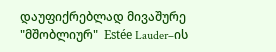დაუფიქრებლად მივაშურე "მშობლიურ"  Estée Lauder–ის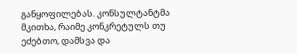განყოფილებას. კონსულტანტმა მკითხა, რაიმე კონკრეტულს თუ ეძებთო, დამსვა და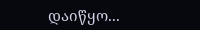დაიწყო...